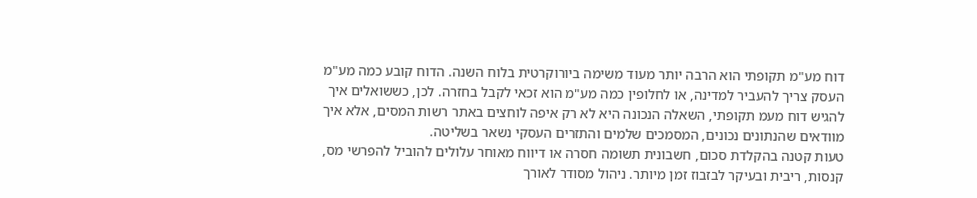דוח מע"מ תקופתי הוא הרבה יותר מעוד משימה ביורוקרטית בלוח השנה. הדוח קובע כמה מע"מ העסק צריך להעביר למדינה, או לחלופין כמה מע"מ הוא זכאי לקבל בחזרה. לכן, כששואלים איך להגיש דוח מעמ תקופתי, השאלה הנכונה היא לא רק איפה לוחצים באתר רשות המסים, אלא איך מוודאים שהנתונים נכונים, המסמכים שלמים והתזרים העסקי נשאר בשליטה.
טעות קטנה בהקלדת סכום, חשבונית תשומה חסרה או דיווח מאוחר עלולים להוביל להפרשי מס, קנסות, ריבית ובעיקר לבזבוז זמן מיותר. ניהול מסודר לאורך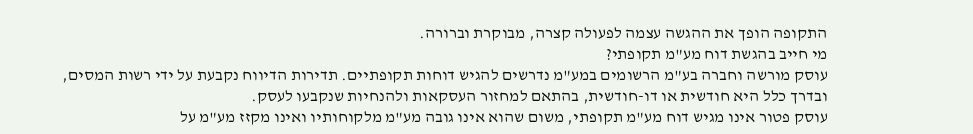התקופה הופך את ההגשה עצמה לפעולה קצרה, מבוקרת וברורה.
מי חייב בהגשת דוח מע"מ תקופתי?
עוסק מורשה וחברה בע"מ הרשומים במע"מ נדרשים להגיש דוחות תקופתיים. תדירות הדיווח נקבעת על ידי רשות המסים, ובדרך כלל היא חודשית או דו-חודשית, בהתאם למחזור העסקאות ולהנחיות שנקבעו לעסק.
עוסק פטור אינו מגיש דוח מע"מ תקופתי, משום שהוא אינו גובה מע"מ מלקוחותיו ואינו מקזז מע"מ על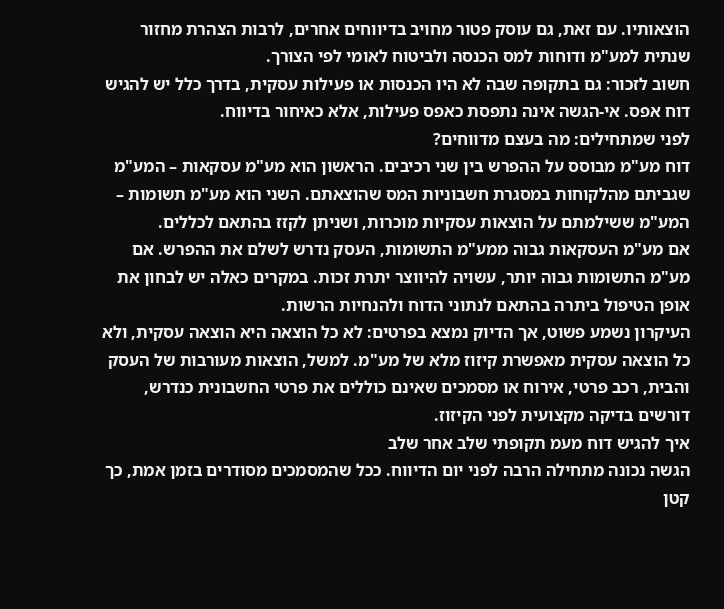הוצאותיו. עם זאת, גם עוסק פטור מחויב בדיווחים אחרים, לרבות הצהרת מחזור שנתית למע"מ ודוחות למס הכנסה ולביטוח לאומי לפי הצורך.
חשוב לזכור: גם בתקופה שבה לא היו הכנסות או פעילות עסקית, בדרך כלל יש להגיש דוח אפס. אי-הגשה אינה נתפסת כאפס פעילות, אלא כאיחור בדיווח.
לפני שמתחילים: מה בעצם מדווחים?
דוח מע"מ מבוסס על ההפרש בין שני רכיבים. הראשון הוא מע"מ עסקאות – המע"מ שגביתם מהלקוחות במסגרת חשבוניות המס שהוצאתם. השני הוא מע"מ תשומות – המע"מ ששילמתם על הוצאות עסקיות מוכרות, ושניתן לקזז בהתאם לכללים.
אם מע"מ העסקאות גבוה ממע"מ התשומות, העסק נדרש לשלם את ההפרש. אם מע"מ התשומות גבוה יותר, עשויה להיווצר יתרת זכות. במקרים כאלה יש לבחון את אופן הטיפול ביתרה בהתאם לנתוני הדוח ולהנחיות הרשות.
העיקרון נשמע פשוט, אך הדיוק נמצא בפרטים: לא כל הוצאה היא הוצאה עסקית, ולא כל הוצאה עסקית מאפשרת קיזוז מלא של מע"מ. למשל, הוצאות מעורבות של העסק והבית, רכב פרטי, אירוח או מסמכים שאינם כוללים את פרטי החשבונית כנדרש, דורשים בדיקה מקצועית לפני הקיזוז.
איך להגיש דוח מעמ תקופתי שלב אחר שלב
הגשה נכונה מתחילה הרבה לפני יום הדיווח. ככל שהמסמכים מסודרים בזמן אמת, כך קטן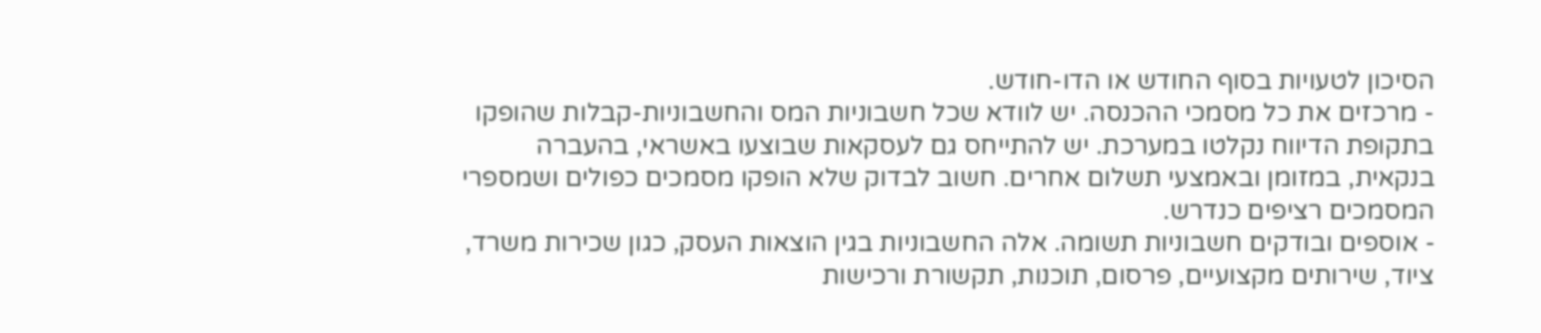הסיכון לטעויות בסוף החודש או הדו-חודש.
- מרכזים את כל מסמכי ההכנסה. יש לוודא שכל חשבוניות המס והחשבוניות-קבלות שהופקו בתקופת הדיווח נקלטו במערכת. יש להתייחס גם לעסקאות שבוצעו באשראי, בהעברה בנקאית, במזומן ובאמצעי תשלום אחרים. חשוב לבדוק שלא הופקו מסמכים כפולים ושמספרי המסמכים רציפים כנדרש.
- אוספים ובודקים חשבוניות תשומה. אלה החשבוניות בגין הוצאות העסק, כגון שכירות משרד, ציוד, שירותים מקצועיים, פרסום, תוכנות, תקשורת ורכישות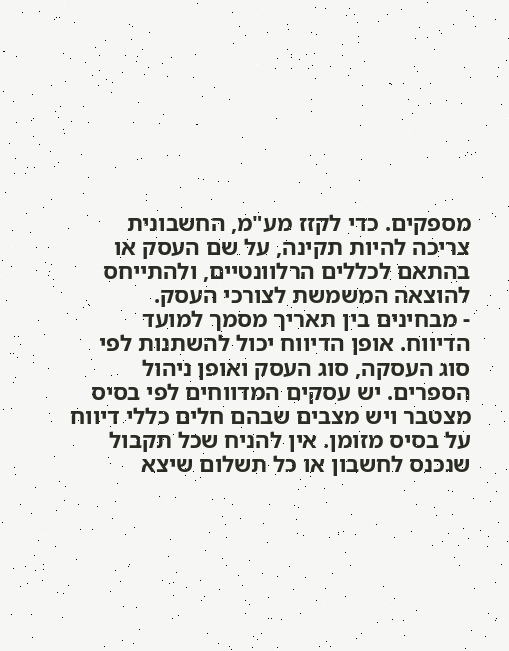מספקים. כדי לקזז מע"מ, החשבונית צריכה להיות תקינה, על שם העסק או בהתאם לכללים הרלוונטיים, ולהתייחס להוצאה המשמשת לצורכי העסק.
- מבחינים בין תאריך מסמך למועד הדיווח. אופן הדיווח יכול להשתנות לפי סוג העסקה, סוג העסק ואופן ניהול הספרים. יש עסקים המדווחים לפי בסיס מצטבר ויש מצבים שבהם חלים כללי דיווח על בסיס מזומן. אין להניח שכל תקבול שנכנס לחשבון או כל תשלום שיצא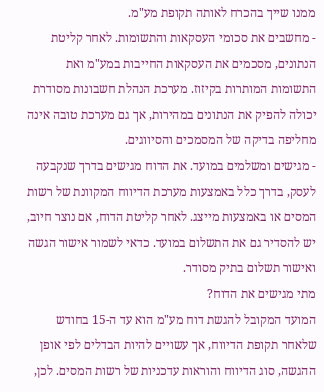ממנו שייך בהכרח לאותה תקופת מע"מ.
- מחשבים את סכומי העסקאות והתשומות. לאחר קליטת הנתונים, מסכמים את העסקאות החייבות במע"מ ואת התשומות המותרות בקיזוז. מערכת הנהלת חשבונות מסודרת יכולה להפיק את הנתונים במהירות, אך גם מערכת טובה אינה מחליפה בדיקה של המסמכים והסיווגים.
- מגישים ומשלמים במועד. את הדוח מגישים בדרך שנקבעה לעסק, בדרך כלל באמצעות מערכת הדיווח המקוונת של רשות המסים או באמצעות מייצג. לאחר קליטת הדוח, אם נוצר חיוב, יש להסדיר גם את התשלום במועד. כדאי לשמור אישור הגשה ואישור תשלום בתיק מסודר.
מתי מגישים את הדוח?
המועד המקובל להגשת דוח מע"מ הוא עד ה-15 בחודש שלאחר תקופת הדיווח, אך עשויים להיות הבדלים לפי אופן ההגשה, סוג הדיווח והוראות עדכניות של רשות המסים. לכן,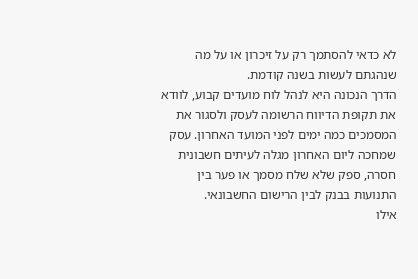לא כדאי להסתמך רק על זיכרון או על מה שנהגתם לעשות בשנה קודמת.
הדרך הנכונה היא לנהל לוח מועדים קבוע, לוודא את תקופת הדיווח הרשומה לעסק ולסגור את המסמכים כמה ימים לפני המועד האחרון. עסק שמחכה ליום האחרון מגלה לעיתים חשבונית חסרה, ספק שלא שלח מסמך או פער בין התנועות בבנק לבין הרישום החשבונאי.
אילו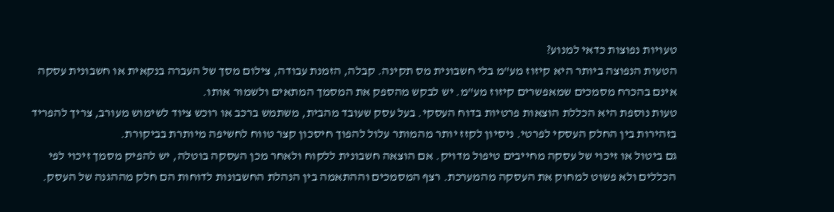טעויות נפוצות כדאי למנוע?
הטעות הנפוצה ביותר היא קיזוז מע"מ בלי חשבונית מס תקינה. קבלה, הזמנת עבודה, צילום מסך של העברה בנקאית או חשבונית עסקה אינם בהכרח מסמכים שמאפשרים קיזוז מע"מ. יש לבקש מהספק את המסמך המתאים ולשמור אותו.
טעות נוספת היא הכללת הוצאות פרטיות בדוח העסקי. בעל עסק שעובד מהבית, משתמש ברכב או רוכש ציוד לשימוש מעורב, צריך להפריד בזהירות בין החלק העסקי לפרטי. ניסיון לקזז יותר מהמותר עלול להפוך חיסכון קצר טווח לחשיפה מיותרת בביקורת.
גם ביטול או זיכוי של עסקה מחייבים טיפול מדויק. אם הוצאה חשבונית ללקוח ולאחר מכן העסקה בוטלה, יש להפיק מסמך זיכוי לפי הכללים ולא פשוט למחוק את העסקה מהמערכת. רצף המסמכים וההתאמה בין הנהלת החשבונות לדוחות הם חלק מההגנה של העסק.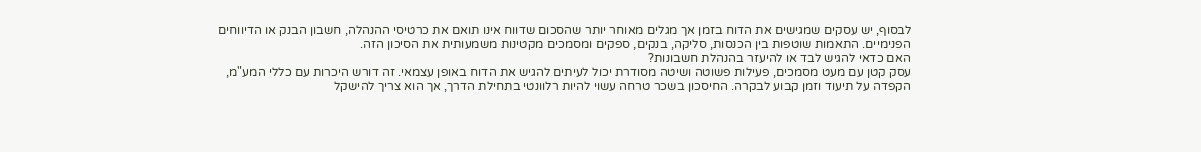לבסוף, יש עסקים שמגישים את הדוח בזמן אך מגלים מאוחר יותר שהסכום שדווח אינו תואם את כרטיסי ההנהלה, חשבון הבנק או הדיווחים הפנימיים. התאמות שוטפות בין הכנסות, סליקה, בנקים, ספקים ומסמכים מקטינות משמעותית את הסיכון הזה.
האם כדאי להגיש לבד או להיעזר בהנהלת חשבונות?
עסק קטן עם מעט מסמכים, פעילות פשוטה ושיטה מסודרת יכול לעיתים להגיש את הדוח באופן עצמאי. זה דורש היכרות עם כללי המע"מ, הקפדה על תיעוד וזמן קבוע לבקרה. החיסכון בשכר טרחה עשוי להיות רלוונטי בתחילת הדרך, אך הוא צריך להישקל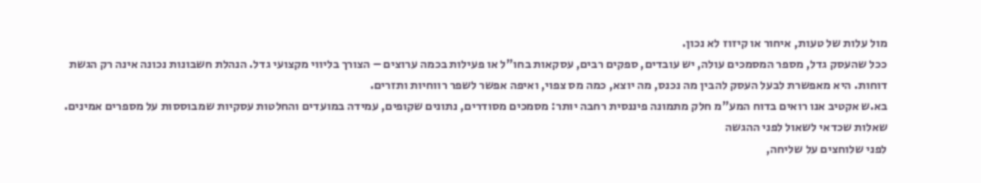מול עלות של טעות, איחור או קיזוז לא נכון.
ככל שהעסק גדל, מספר המסמכים עולה, יש עובדים, ספקים רבים, עסקאות בחו"ל או פעילות בכמה ערוצים – הצורך בליווי מקצועי גדל. הנהלת חשבונות נכונה אינה רק הגשת דוחות. היא מאפשרת לבעל העסק להבין מה נכנס, מה יוצא, כמה מס צפוי, ואיפה אפשר לשפר רווחיות ותזרים.
בא.ש אקטיב אנו רואים בדוח המע"מ חלק מתמונה פיננסית רחבה יותר: מסמכים מסודרים, נתונים שקופים, עמידה במועדים והחלטות עסקיות שמבוססות על מספרים אמינים.
שאלות שכדאי לשאול לפני ההגשה
לפני שלוחצים על שליחה,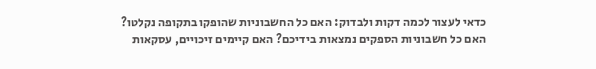כדאי לעצור לכמה דקות ולבדוק: האם כל החשבוניות שהופקו בתקופה נקלטו? האם כל חשבוניות הספקים נמצאות בידיכם? האם קיימים זיכויים, עסקאות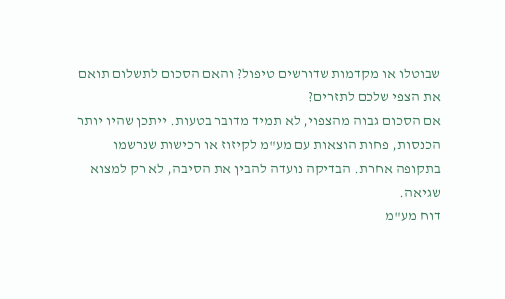שבוטלו או מקדמות שדורשים טיפול? והאם הסכום לתשלום תואם את הצפי שלכם לתזרים?
אם הסכום גבוה מהצפוי, לא תמיד מדובר בטעות. ייתכן שהיו יותר הכנסות, פחות הוצאות עם מע"מ לקיזוז או רכישות שנרשמו בתקופה אחרת. הבדיקה נועדה להבין את הסיבה, לא רק למצוא שגיאה.
דוח מע"מ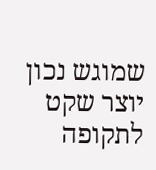שמוגש נכון יוצר שקט לתקופה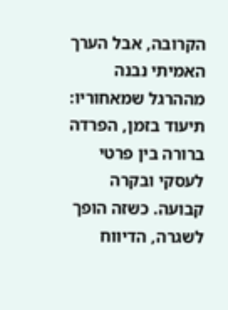הקרובה, אבל הערך האמיתי נבנה מההרגל שמאחוריו: תיעוד בזמן, הפרדה ברורה בין פרטי לעסקי ובקרה קבועה. כשזה הופך לשגרה, הדיווח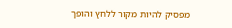מפסיק להיות מקור ללחץ והופך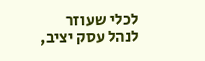לכלי שעוזר לנהל עסק יציב,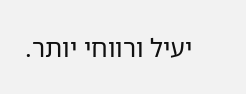יעיל ורווחי יותר.